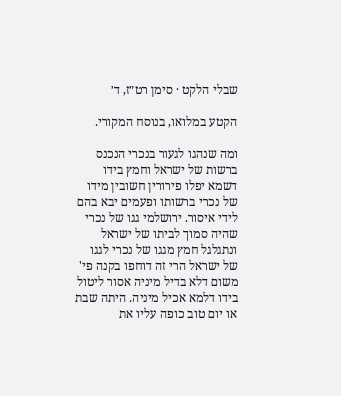שבלי הלקט · סימן רט״ז, ד׳

הקטע במלואו, בנוסח המקורי.

ומה שנהגו לגעור בנכרי הנכנס ברשות של ישראל וחמץ בידו דשמא יפלו פירורין חשובין מידו של נכרי ברשותו ופעמים יבא בהם לידי איסור. ירושלמי גגו של נכרי שהיה סמוך לביתו של ישראל ונתגלגל חמץ מגגו של נכרי לגגו של ישראל הרי זה דוחפו בקנה פי' משום דלא בדיל מיניה אסור ליטול בידו דלמא אכיל מיניה. היתה שבת או יום טוב כופה עליו את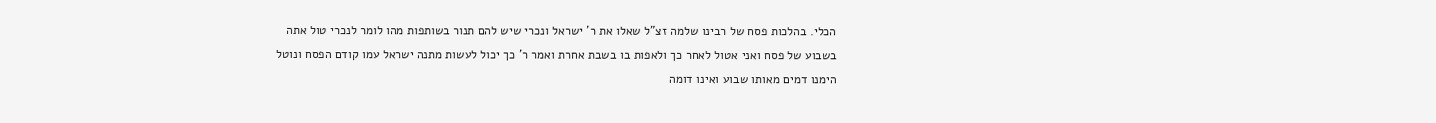הכלי. בהלכות פסח של רבינו שלמה זצ"ל שאלו את ר' ישראל ונכרי שיש להם תנור בשותפות מהו לומר לנכרי טול אתה בשבוע של פסח ואני אטול לאחר כך ולאפות בו בשבת אחרת ואמר ר' כך יכול לעשות מתנה ישראל עמו קודם הפסח ונוטל הימנו דמים מאותו שבוע ואינו דומה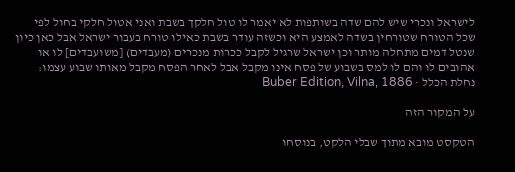לישראל ונכרי שיש להם שדה בשותפות לא יאמר לו טול חלקך בשבת ואני אטול חלקי בחול לפי שכל הטורח שטורחין בשדה לאמצע היא וכשזה עודר בשבת כאילו טורח בעבור ישראל אבל כאן כיון שנטל דמים מתחלה מותר וכן ישראל שרגיל לקבל ככרות מנכרים (מעבדים) [משועבדים] לו או אהובים לו והם לו למס בשבוע של פסח אינו מקבל אבל לאחר הפסח מקבל מאותו שבוע עצמו:
נחלת הכלל · Buber Edition, Vilna, 1886

על המקור הזה

הטקסט מובא מתוך שבלי הלקט, בנוסחו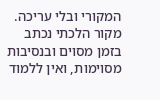המקורי ובלי עריכה. מקור הלכתי נכתב בזמן מסוים ובנסיבות מסוימות, ואין ללמוד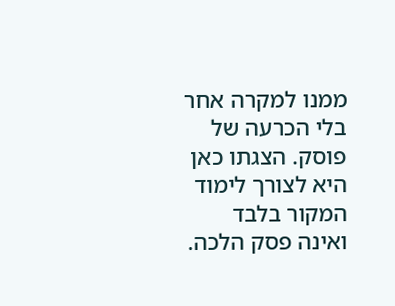ממנו למקרה אחר בלי הכרעה של פוסק. הצגתו כאן היא לצורך לימוד המקור בלבד ואינה פסק הלכה.